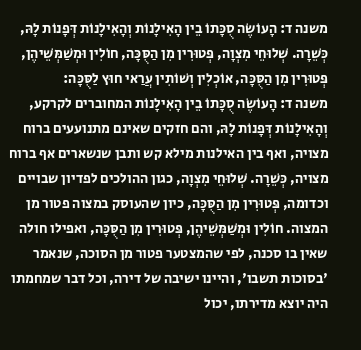משנה ד: הָעוֹשֶׂה סֻכָּתוֹ בֵין הָאִילָנוֹת וְהָאִילָנוֹת דְּפָנוֹת לָהּ, כְּשֵׁרָה. שְׁלוּחֵי מִצְוָה, פְּטוּרִין מִן הַסֻּכָּה, חוֹלִין וּמְשַׁמְּשֵׁיהֶן, פְּטוּרִין מִן הַסֻּכָּה, אוֹכְלִין וְשׁוֹתִין עֲרַאי חוּץ לַסֻּכָּה:
משנה ד: הָעוֹשֶׂה סֻכָּתוֹ בֵין הָאִילָנוֹת המחוברים לקרקע, וְהָאִילָנוֹת דְּפָנוֹת לָהּ, והם חזקים שאינם מתנועעים ברוח מצויה, ואף בין האילנות מילא קש ותבן שנשארים אף ברוח מצויה, כְּשֵׁרָה. שְׁלוּחֵי מִצְוָה, כגון ההולכים לפדיון שבויים וכדומה, פְּטוּרִין מִן הַסֻּכָּה, כיון שהעוסק במצוה פטור מן המצוה. חוֹלִין וּמְשַׁמְּשֵׁיהֶן, פְּטוּרִין מִן הַסֻּכָּה, ואפילו חולה שאין בו סכנה, לפי שהמצטער פטור מן הסוכה, שנאמר 'בסוכות תשבו', והיינו ישיבה של דירה, וכל דבר שמחמתו היה יוצא מדירתו, יכול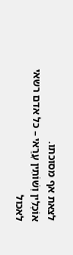לצאת אף מסוכתו.
אוֹכְלִין וְשׁוֹתִין עֲרַאי – כל אדם רשאי לאכול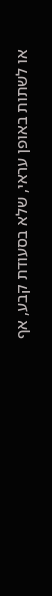או לשתות באופן עראי, שלא בסעודת קבע, אף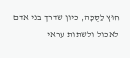חוּץ לַסֻּכָּה, כיון שדרך בני אדם לאכול ולשתות עראי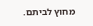מחוץ לביתם.